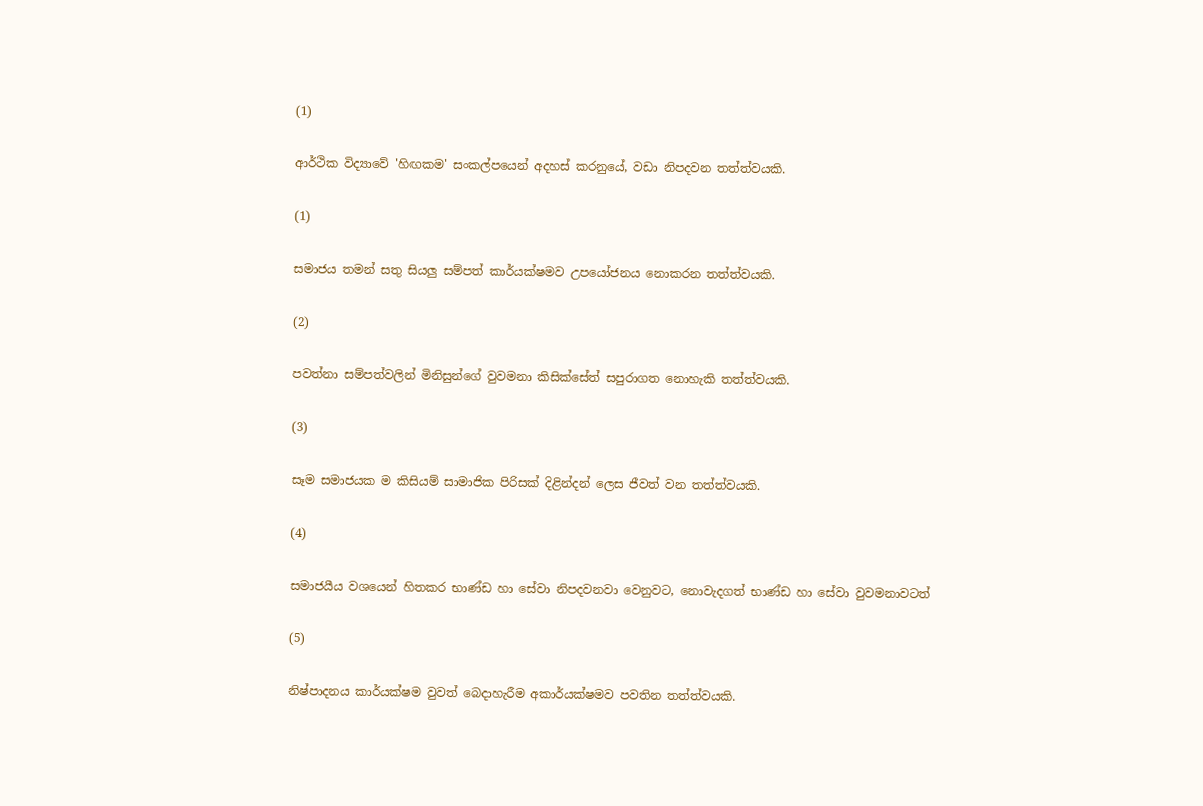(1)

ආර්ථික විද්‍යාවේ 'හිඟකම' සංකල්පයෙන් අදහස් කරනුයේ, වඩා නිපදවන තත්ත්වයකි.

(1)

සමාජය තමන් සතු සියලු සම්පත් කාර්යක්ෂමව උපයෝජනය නොකරන තත්ත්වයකි.

(2)

පවත්නා සම්පත්වලින් මිනිසුන්ගේ වුවමනා කිසික්සේත් සපුරාගත නොහැකි තත්ත්වයකි.

(3)

සෑම සමාජයක ම කිසියම් සාමාජික පිරිසක් දිළින්දන් ලෙස ජීවත් වන තත්ත්වයකි.

(4)

සමාජයීය වශයෙන් හිතකර භාණ්ඩ හා සේවා නිපදවනවා වෙනුවට, නොවැදගත් භාණ්ඩ හා සේවා වුවමනාවටත්

(5)

නිෂ්පාදනය කාර්යක්ෂම වුවත් බෙදාහැරීම අකාර්යක්ෂමව පවතින තත්ත්වයකි.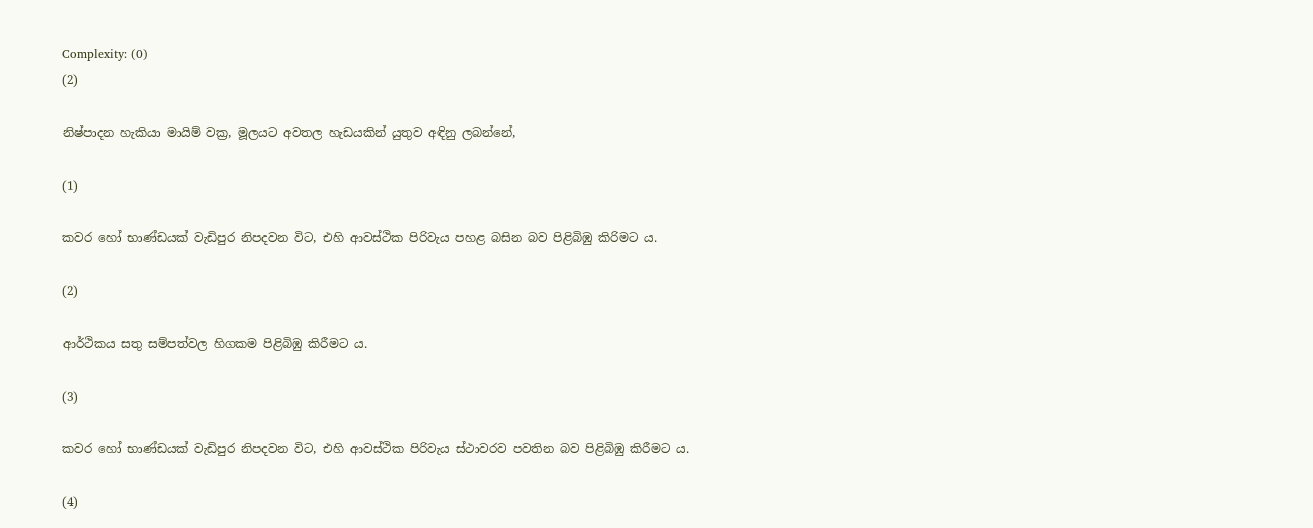Complexity: (0)
(2)

නිෂ්පාදන හැකියා මායිම් වක්‍ර, මූලයට අවතල හැඩයකින් යුතුව අඳිනු ලබන්නේ,

(1)

කවර හෝ භාණ්ඩයක් වැඩිපුර නිපදවන විට, එහි ආවස්ථික පිරිවැය පහළ බසින බව පිළිබිඹු කිරිමට ය.

(2)

ආර්ථිකය සතු සම්පත්වල හිගකම පිළිබිඹු කිරීමට ය.

(3)

කවර හෝ භාණ්ඩයක් වැඩිපුර නිපදවන විට, එහි ආවස්ථික පිරිවැය ස්ථාවරව පවතින බව පිළිබිඹු කිරීමට ය.

(4)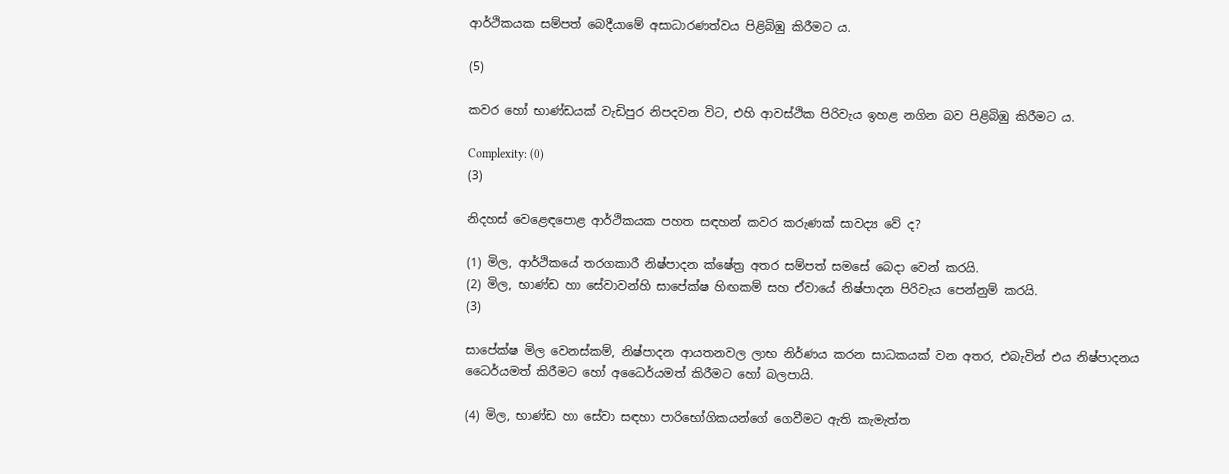ආර්ථිකයක සම්පත් බෙදීයාමේ අසාධාරණත්වය පිළිබිඹු කිරීමට ය.

(5)

කවර හෝ භාණ්ඩයක් වැඩිපුර නිපදවන විට, එහි ආවස්ථික පිරිවැය ඉහළ නගින බව පිළිබිඹු කිරීමට ය.

Complexity: (0)
(3)

නිදහස් වෙළෙඳපොළ ආර්ථිකයක පහත සඳහන් කවර කරුණක් සාවද්‍ය වේ ද?

(1) මිල, ආර්ථිකයේ තරගකාරී නිෂ්පාදන ක්ෂේත්‍ර අතර සම්පත් සමසේ බෙදා වෙන් කරයි.
(2) මිල, භාණ්ඩ හා සේවාවන්හි සාපේක්ෂ හිඟකම් සහ ඒවායේ නිෂ්පාදන පිරිවැය පෙන්නුම් කරයි.
(3)

සාපේක්ෂ මිල වෙනස්කම්, නිෂ්පාදන ආයතනවල ලාභ නිර්ණය කරන සාධකයක් වන අතර, එබැවින් එය නිෂ්පාදනය ධෛර්යමත් කිරීමට හෝ අධෛර්යමත් කිරීමට හෝ බලපායි.

(4) මිල, භාණ්ඩ හා සේවා සඳහා පාරිභෝගිකයන්ගේ ගෙවීමට ඇති කැමැත්ත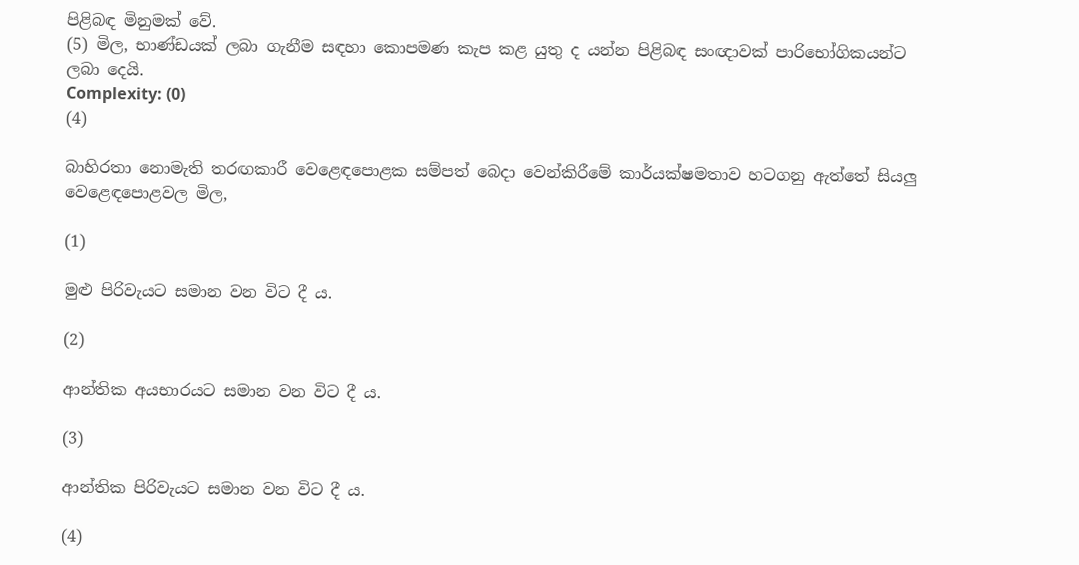පිළිබඳ මිනුමක් වේ.
(5) මිල, භාණ්ඩයක් ලබා ගැනීම සඳහා කොපමණ කැප කළ යුතු ද යන්න පිළිබඳ සංඥාවක් පාරිභෝගිකයන්ට ලබා දෙයි.
Complexity: (0)
(4)

බාහිරතා නොමැති තරඟකාරී වෙළෙඳපොළක සම්පත් බෙදා වෙන්කිරීමේ කාර්යක්ෂමතාව හටගනු ඇත්තේ සියලු වෙළෙඳපොළවල මිල,

(1)

මුළු පිරිවැයට සමාන වන විට දී ය.

(2)

ආන්තික අයභාරයට සමාන වන විට දී ය.

(3)

ආන්තික පිරිවැයට සමාන වන විට දී ය.

(4)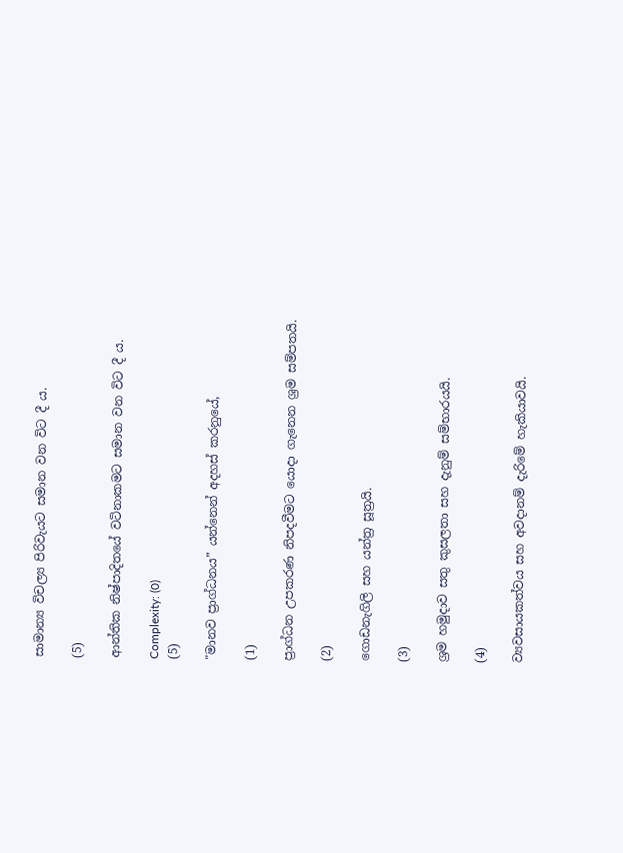සාමාන්‍ය විචල්‍ය පිරිවැයට සමාන වන විට දී ය.

(5)

ආන්තික නිෂ්පාදිතයේ වටිනාකමට සමාන වන විට දී ය.

Complexity: (0)
(5)

"මානව ප්‍රාග්ධනය” යන්නෙන් අදහස් කරනුයේ,

(1)

ප්‍රාග්ධන උපකරණ නිපදවීමට යොදා ගැනෙන ශ්‍රම සම්පතයි.

(2)

ගොඩනැගිලි සහ යන්ත්‍ර සූත්‍රයි.

(3)

ශ්‍රම හමුදාව සතු කුසලතා සහ දැනුම් සම්භාරයයි.

(4)

ව්‍යවසායකත්වය සහ අවදානම් දැරිමේ හැකියාවයි.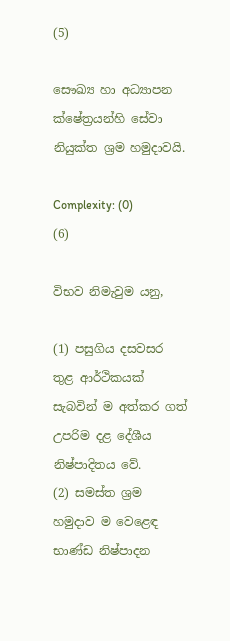(5)

සෞඛ්‍ය හා අධ්‍යාපන ක්ෂේත්‍රයන්හි සේවා නියුක්ත ශ්‍රම හමුදාවයි.

Complexity: (0)
(6)

විභව නිමැවුම යනු,

(1) පසුගිය දසවසර තුළ ආර්ථිකයක් සැබවින් ම අත්කර ගත් උපරිම දළ දේශීය නිෂ්පාදිතය වේ.
(2) සමස්ත ශ්‍රම හමුදාව ම වෙළෙඳ භාණ්ඩ නිෂ්පාදන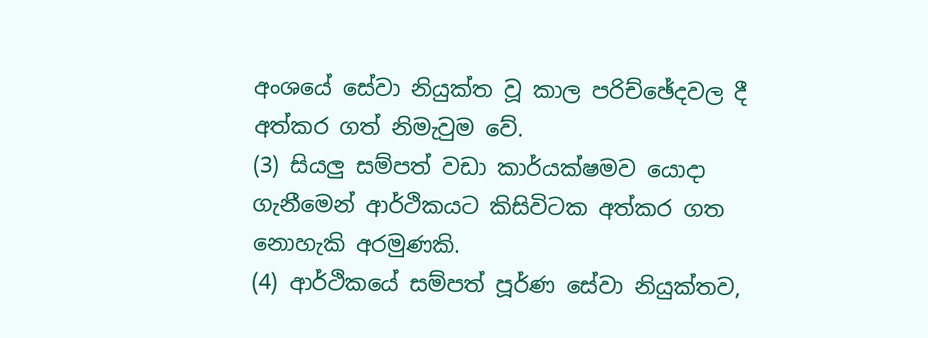අංශයේ සේවා නියුක්ත වූ කාල පරිච්ඡේදවල දී අත්කර ගත් නිමැවුම වේ.
(3) සියලු සම්පත් වඩා කාර්යක්ෂමව යොදා ගැනීමෙන් ආර්ථිකයට කිසිවිටක අත්කර ගත නොහැකි අරමුණකි.
(4) ආර්ථිකයේ සම්පත් පූර්ණ සේවා නියුක්තව,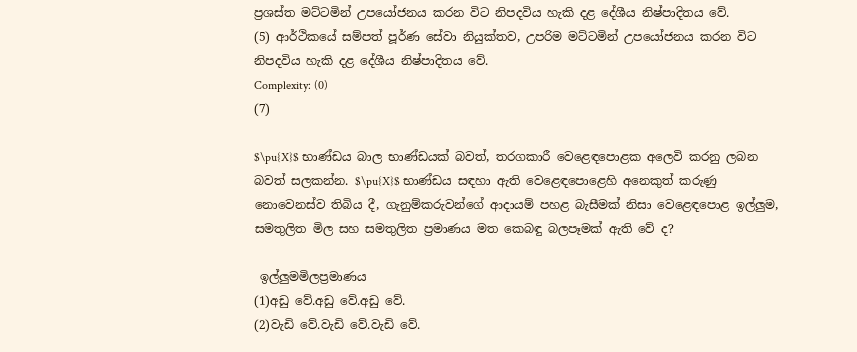ප්‍රශස්ත මට්ටමින් උපයෝජනය කරන විට නිපදවිය හැකි දළ දේශීය නිෂ්පාදිතය වේ.
(5) ආර්ථිකයේ සම්පත් පූර්ණ සේවා නියුක්තව, උපරිම මට්ටමින් උපයෝජනය කරන විට නිපදවිය හැකි දළ දේශීය නිෂ්පාදිතය වේ.
Complexity: (0)
(7)

$\pu{X}$ භාණ්ඩය බාල භාණ්ඩයක් බවත්, තරගකාරී වෙළෙඳපොළක අලෙවි කරනු ලබන බවත් සලකන්න. $\pu{X}$ භාණ්ඩය සඳහා ඇති වෙළෙඳපොළෙහි අනෙකුත් කරුණු නොවෙනස්ව තිබිය දී, ගැනුම්කරුවන්ගේ ආදායම් පහළ බැසීමක් නිසා වෙළෙඳපොළ ඉල්ලුම, සමතුලිත මිල සහ සමතුලිත ප්‍රමාණය මත කෙබඳු බලපෑමක් ඇති වේ ද?

 ඉල්ලුමමිලප්‍රමාණය
(1)අඩු වේ.අඩු වේ.අඩු වේ.
(2)වැඩි වේ.වැඩි වේ.වැඩි වේ.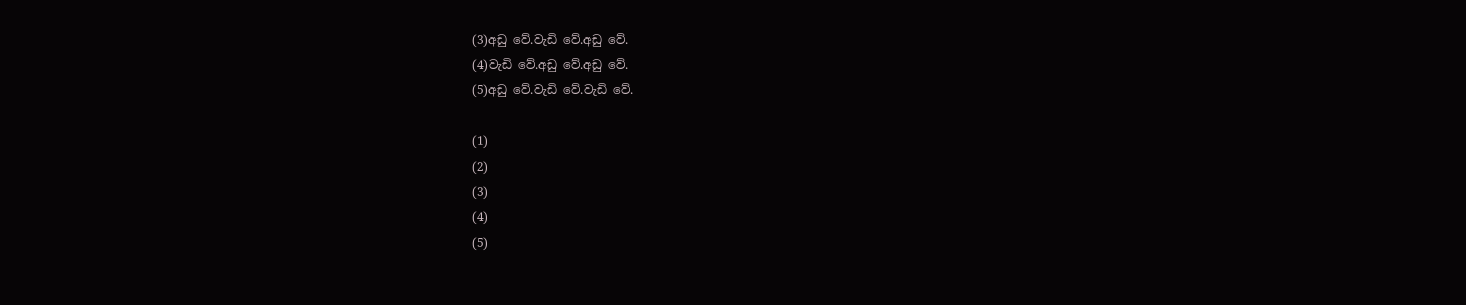(3)අඩු වේ.වැඩි වේ.අඩු වේ.
(4)වැඩි වේ.අඩු වේ.අඩු වේ.
(5)අඩු වේ.වැඩි වේ.වැඩි වේ.

(1)
(2)
(3)
(4)
(5)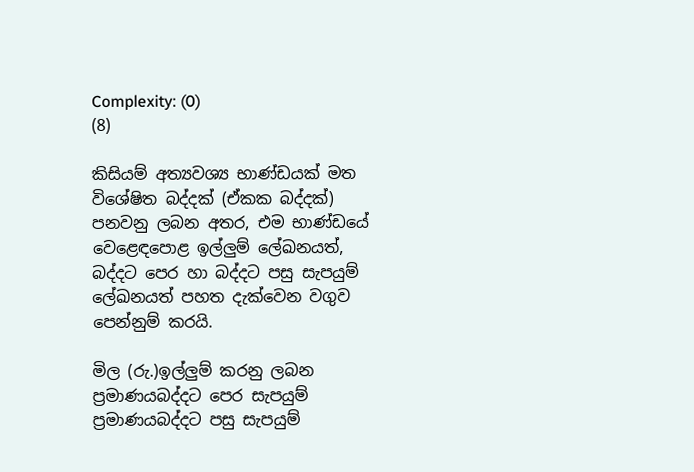Complexity: (0)
(8)

කිසියම් අත්‍යවශ්‍ය භාණ්ඩයක් මත විශේෂිත බද්දක් (ඒකක බද්දක්) පනවනු ලබන අතර, එම භාණ්ඩයේ වෙළෙඳපොළ ඉල්ලුම් ලේඛනයත්, බද්දට පෙර හා බද්දට පසු සැපයුම් ලේඛනයත් පහත දැක්වෙන වගුව පෙන්නුම් කරයි.

මිල (රු.)ඉල්ලුම් කරනු ලබන ප්‍රමාණයබද්දට පෙර සැපයුම් ප්‍රමාණයබද්දට පසු සැපයුම්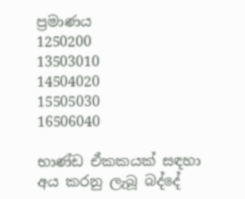ප්‍රමාණය
1250200
13503010
14504020
15505030
16506040

භාණ්ඩ ඒකකයක් සඳහා අය කරනු ලැබූ බද්දේ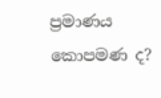ප්‍රමාණය කොපමණ ද?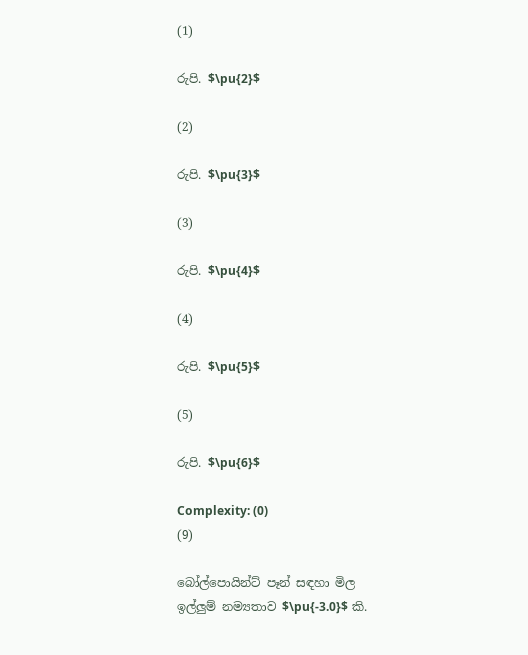(1)

රුපි. $\pu{2}$

(2)

රුපි. $\pu{3}$

(3)

රුපි. $\pu{4}$

(4)

රුපි. $\pu{5}$

(5)

රුපි. $\pu{6}$

Complexity: (0)
(9)

බෝල්පොයින්ට් පෑන් සඳහා මිල ඉල්ලුම් නම්‍යතාව $\pu{-3.0}$ කි.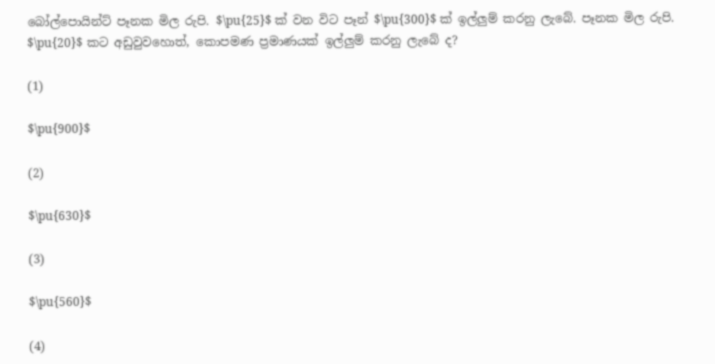බෝල්පොයින්ට් පෑනක මිල රුපි. $\pu{25}$ ක් වන විට පෑන් $\pu{300}$ ක් ඉල්ලුම් කරනු ලැබේ. පෑනක මිල රුපි. $\pu{20}$ කට අඩුවුවහොත්, කොපමණ ප්‍රමාණයක් ඉල්ලුම් කරනු ලැබේ ද?

(1)

$\pu{900}$

(2)

$\pu{630}$

(3)

$\pu{560}$

(4)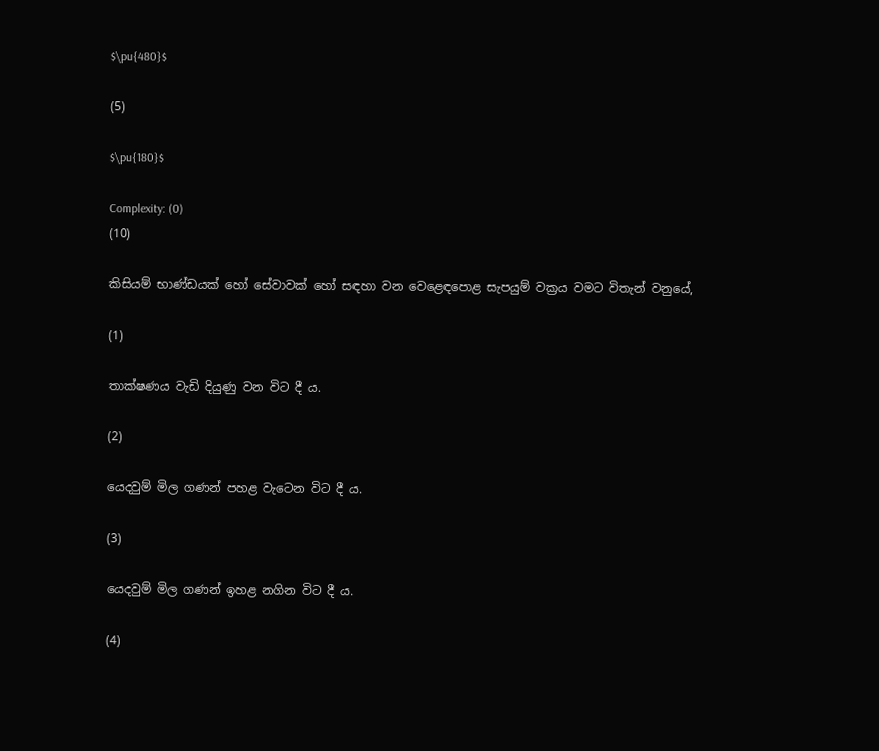$\pu{480}$

(5)

$\pu{180}$

Complexity: (0)
(10)

කිසියම් භාණ්ඩයක් හෝ සේවාවක් හෝ සඳහා වන වෙළෙඳපොළ සැපයුම් වක්‍රය වමට විතැන් වනුයේ,

(1)

තාක්ෂණය වැඩි දියුණු වන විට දී ය.

(2)

යෙදවුම් මිල ගණන් පහළ වැටෙන විට දී ය.

(3)

යෙදවුම් මිල ගණන් ඉහළ නගින විට දී ය.

(4)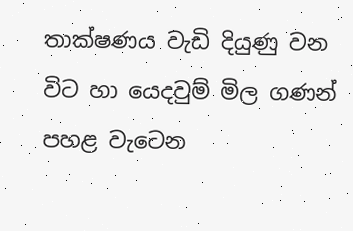තාක්ෂණය වැඩි දියුණු වන විට හා යෙදවුම් මිල ගණන් පහළ වැටෙන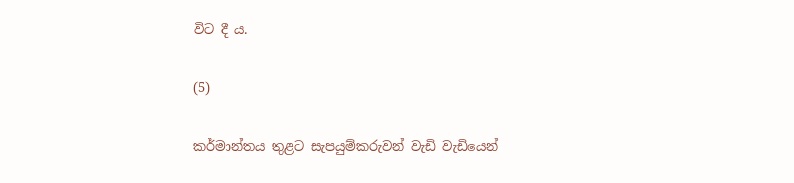විට දී ය.

(5)

කර්මාන්තය තුළට සැපයුම්කරුවන් වැඩි වැඩියෙන්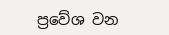ප්‍රවේශ වන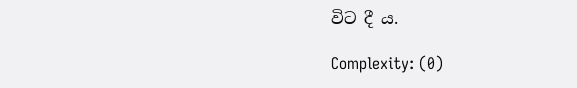විට දී ය.

Complexity: (0)